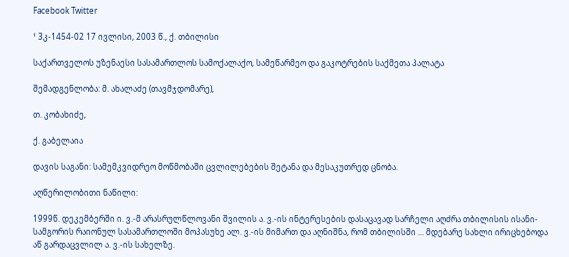Facebook Twitter

¹ 3კ-1454-02 17 ივლისი, 2003 წ., ქ. თბილისი

საქართველოს უზენაესი სასამართლოს სამოქალაქო, სამეწარმეო და გაკოტრების საქმეთა პალატა

შემადგენლობა: მ. ახალაძე (თავმჯდომარე),

თ. კობახიძე,

ქ. გაბელაია

დავის საგანი: სამემკვიდრეო მოწმობაში ცვლილებების შეტანა და მესაკუთრედ ცნობა.

აღწერილობითი ნაწილი:

1999წ. დეკემბერში ი. ვ.-მ არასრულწლოვანი შვილის ა. ვ.-ის ინტერესების დასაცავად სარჩელი აღძრა თბილისის ისანი-სამგორის რაიონულ სასამართლოში მოპასუხე ალ. ვ.-ის მიმართ და აღნიშნა, რომ თბილისში ... მდებარე სახლი ირიცხებოდა აწ გარდაცვლილ ა. ვ.-ის სახელზე.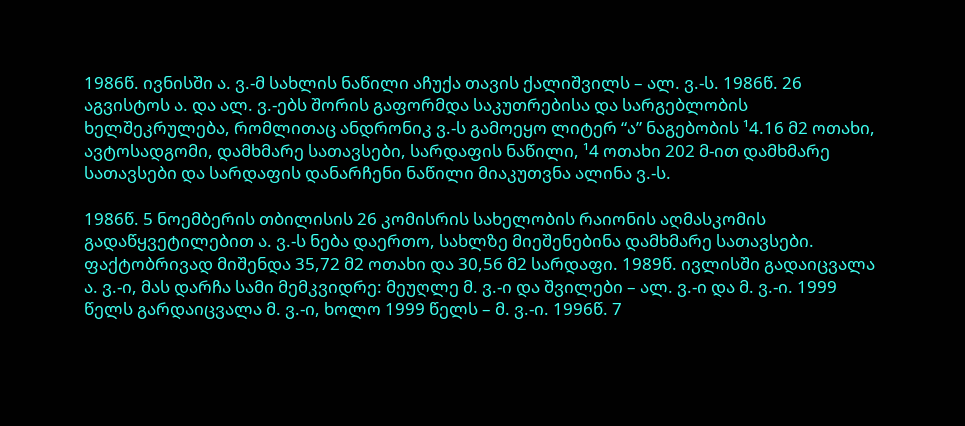1986წ. ივნისში ა. ვ.-მ სახლის ნაწილი აჩუქა თავის ქალიშვილს – ალ. ვ.-ს. 1986წ. 26 აგვისტოს ა. და ალ. ვ.-ებს შორის გაფორმდა საკუთრებისა და სარგებლობის ხელშეკრულება, რომლითაც ანდრონიკ ვ.-ს გამოეყო ლიტერ “ა” ნაგებობის ¹4.16 მ2 ოთახი, ავტოსადგომი, დამხმარე სათავსები, სარდაფის ნაწილი, ¹4 ოთახი 202 მ-ით დამხმარე სათავსები და სარდაფის დანარჩენი ნაწილი მიაკუთვნა ალინა ვ.-ს.

1986წ. 5 ნოემბერის თბილისის 26 კომისრის სახელობის რაიონის აღმასკომის გადაწყვეტილებით ა. ვ.-ს ნება დაერთო, სახლზე მიეშენებინა დამხმარე სათავსები. ფაქტობრივად მიშენდა 35,72 მ2 ოთახი და 30,56 მ2 სარდაფი. 1989წ. ივლისში გადაიცვალა ა. ვ.-ი, მას დარჩა სამი მემკვიდრე: მეუღლე მ. ვ.-ი და შვილები – ალ. ვ.-ი და მ. ვ.-ი. 1999 წელს გარდაიცვალა მ. ვ.-ი, ხოლო 1999 წელს – მ. ვ.-ი. 1996წ. 7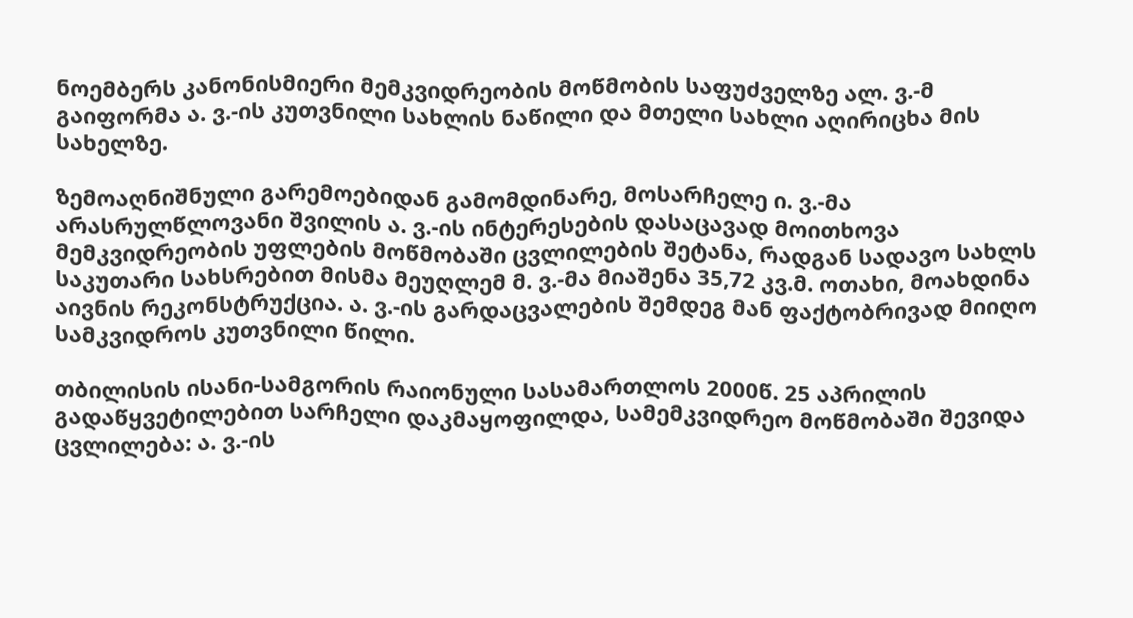ნოემბერს კანონისმიერი მემკვიდრეობის მოწმობის საფუძველზე ალ. ვ.-მ გაიფორმა ა. ვ.-ის კუთვნილი სახლის ნაწილი და მთელი სახლი აღირიცხა მის სახელზე.

ზემოაღნიშნული გარემოებიდან გამომდინარე, მოსარჩელე ი. ვ.-მა არასრულწლოვანი შვილის ა. ვ.-ის ინტერესების დასაცავად მოითხოვა მემკვიდრეობის უფლების მოწმობაში ცვლილების შეტანა, რადგან სადავო სახლს საკუთარი სახსრებით მისმა მეუღლემ მ. ვ.-მა მიაშენა 35,72 კვ.მ. ოთახი, მოახდინა აივნის რეკონსტრუქცია. ა. ვ.-ის გარდაცვალების შემდეგ მან ფაქტობრივად მიიღო სამკვიდროს კუთვნილი წილი.

თბილისის ისანი-სამგორის რაიონული სასამართლოს 2000წ. 25 აპრილის გადაწყვეტილებით სარჩელი დაკმაყოფილდა, სამემკვიდრეო მოწმობაში შევიდა ცვლილება: ა. ვ.-ის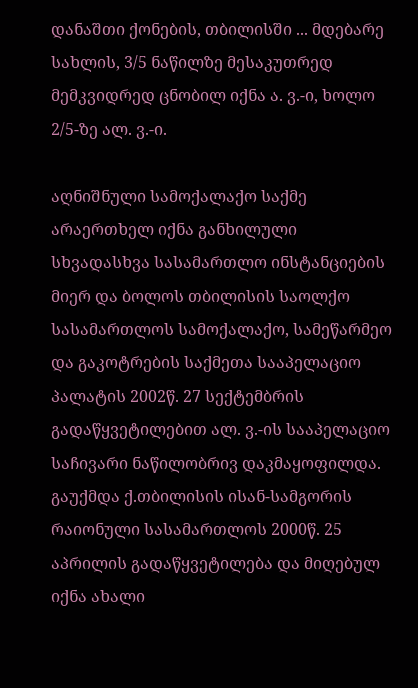დანაშთი ქონების, თბილისში ... მდებარე სახლის, 3/5 ნაწილზე მესაკუთრედ მემკვიდრედ ცნობილ იქნა ა. ვ.-ი, ხოლო 2/5-ზე ალ. ვ.-ი.

აღნიშნული სამოქალაქო საქმე არაერთხელ იქნა განხილული სხვადასხვა სასამართლო ინსტანციების მიერ და ბოლოს თბილისის საოლქო სასამართლოს სამოქალაქო, სამეწარმეო და გაკოტრების საქმეთა სააპელაციო პალატის 2002წ. 27 სექტემბრის გადაწყვეტილებით ალ. ვ.-ის სააპელაციო საჩივარი ნაწილობრივ დაკმაყოფილდა. გაუქმდა ქ.თბილისის ისან-სამგორის რაიონული სასამართლოს 2000წ. 25 აპრილის გადაწყვეტილება და მიღებულ იქნა ახალი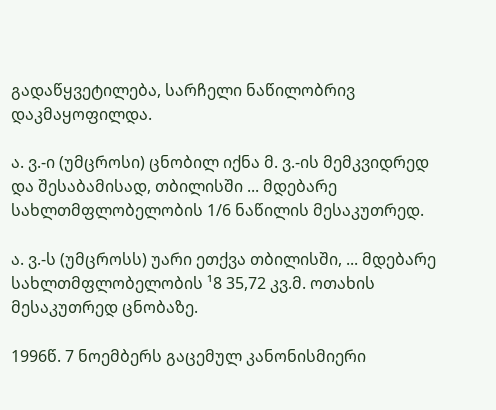გადაწყვეტილება, სარჩელი ნაწილობრივ დაკმაყოფილდა.

ა. ვ.-ი (უმცროსი) ცნობილ იქნა მ. ვ.-ის მემკვიდრედ და შესაბამისად, თბილისში ... მდებარე სახლთმფლობელობის 1/6 ნაწილის მესაკუთრედ.

ა. ვ.-ს (უმცროსს) უარი ეთქვა თბილისში, ... მდებარე სახლთმფლობელობის ¹8 35,72 კვ.მ. ოთახის მესაკუთრედ ცნობაზე.

1996წ. 7 ნოემბერს გაცემულ კანონისმიერი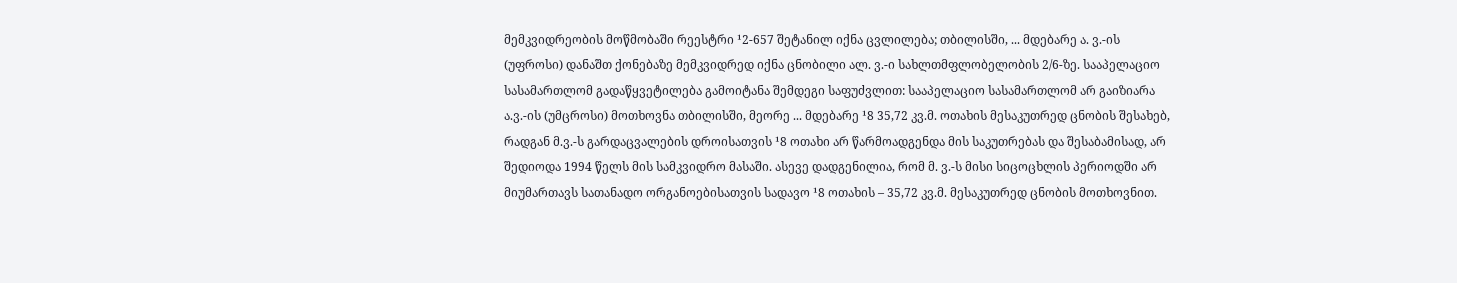მემკვიდრეობის მოწმობაში რეესტრი ¹2-657 შეტანილ იქნა ცვლილება; თბილისში, ... მდებარე ა. ვ.-ის (უფროსი) დანაშთ ქონებაზე მემკვიდრედ იქნა ცნობილი ალ. ვ.-ი სახლთმფლობელობის 2/6-ზე. სააპელაციო სასამართლომ გადაწყვეტილება გამოიტანა შემდეგი საფუძვლით: სააპელაციო სასამართლომ არ გაიზიარა ა.ვ.-ის (უმცროსი) მოთხოვნა თბილისში, მეორე ... მდებარე ¹8 35,72 კვ.მ. ოთახის მესაკუთრედ ცნობის შესახებ, რადგან მ.ვ.-ს გარდაცვალების დროისათვის ¹8 ოთახი არ წარმოადგენდა მის საკუთრებას და შესაბამისად, არ შედიოდა 1994 წელს მის სამკვიდრო მასაში. ასევე დადგენილია, რომ მ. ვ.-ს მისი სიცოცხლის პერიოდში არ მიუმართავს სათანადო ორგანოებისათვის სადავო ¹8 ოთახის – 35,72 კვ.მ. მესაკუთრედ ცნობის მოთხოვნით.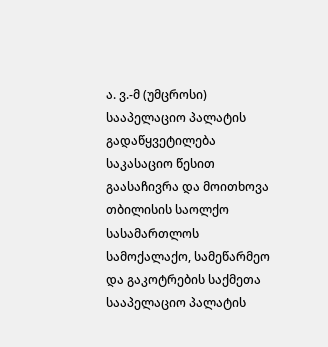ა. ვ.-მ (უმცროსი) სააპელაციო პალატის გადაწყვეტილება საკასაციო წესით გაასაჩივრა და მოითხოვა თბილისის საოლქო სასამართლოს სამოქალაქო, სამეწარმეო და გაკოტრების საქმეთა სააპელაციო პალატის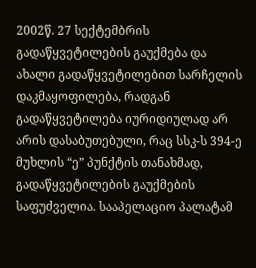2002წ. 27 სექტემბრის გადაწყვეტილების გაუქმება და ახალი გადაწყვეტილებით სარჩელის დაკმაყოფილება, რადგან გადაწყვეტილება იურიდიულად არ არის დასაბუთებული, რაც სსკ-ს 394-ე მუხლის “ე” პუნქტის თანახმად, გადაწყვეტილების გაუქმების საფუძველია. სააპელაციო პალატამ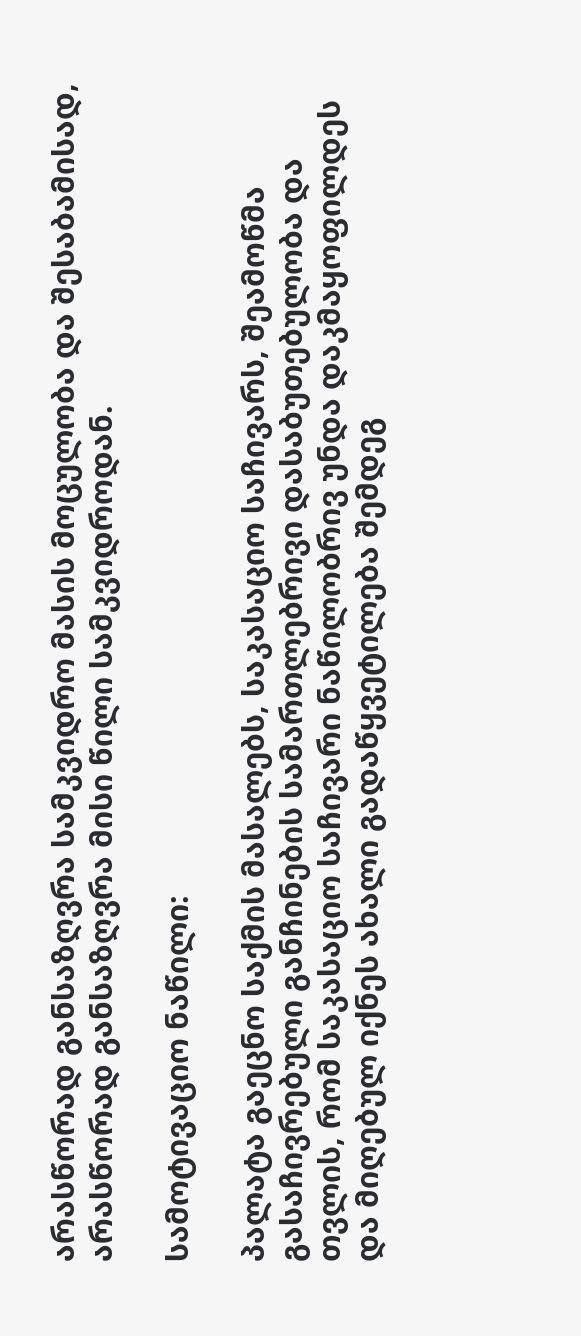არასწორად განსაზღვრა სამკვიდრო მასის მოცულობა და შესაბამისად, არასწორად განსაზღვრა მისი წილი სამკვიდროდან.

სამოტივაციო ნაწილი:

პალატა გაეცნო საქმის მასალებს, საკასაციო საჩივარს, შეამოწმა გასაჩივრებული განჩინების სამართლებრივი დასაბუთებულობა და თვლის, რომ საკასაციო საჩივარი ნაწილობრივ უნდა დაკმაყოფილდეს და მიღებულ იქნეს ახალი გადაწყვეტილება შემდეგ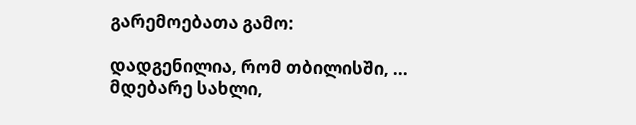გარემოებათა გამო:

დადგენილია, რომ თბილისში, ... მდებარე სახლი,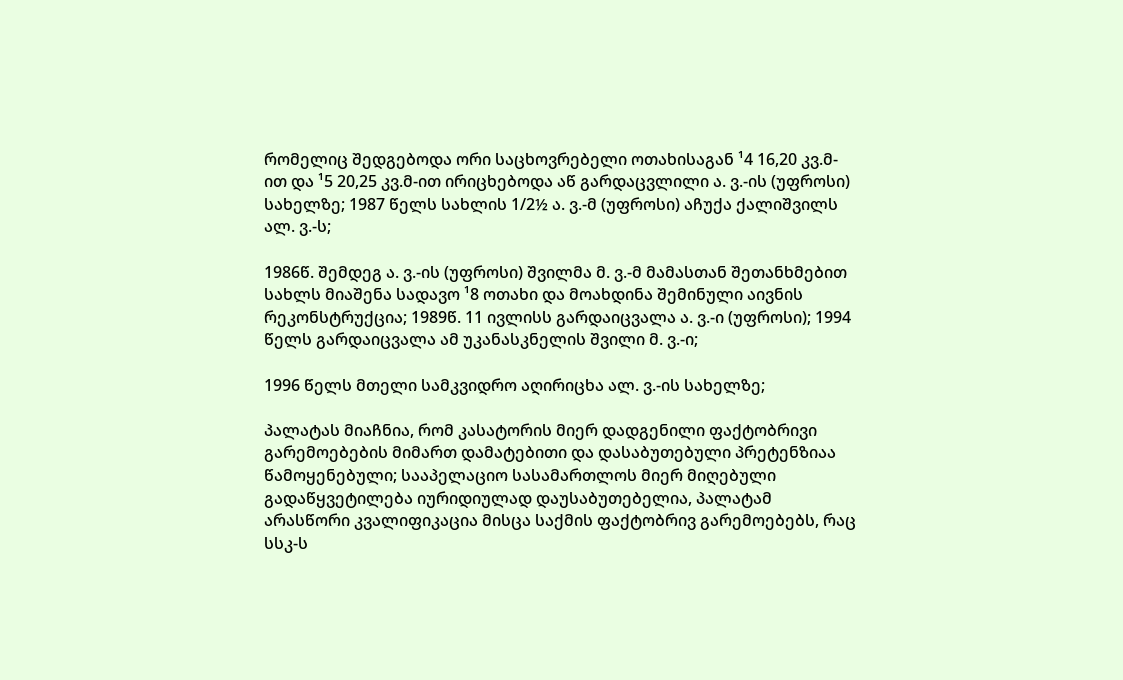რომელიც შედგებოდა ორი საცხოვრებელი ოთახისაგან ¹4 16,20 კვ.მ-ით და ¹5 20,25 კვ.მ-ით ირიცხებოდა აწ გარდაცვლილი ა. ვ.-ის (უფროსი) სახელზე; 1987 წელს სახლის 1/2½ ა. ვ.-მ (უფროსი) აჩუქა ქალიშვილს ალ. ვ.-ს;

1986წ. შემდეგ ა. ვ.-ის (უფროსი) შვილმა მ. ვ.-მ მამასთან შეთანხმებით სახლს მიაშენა სადავო ¹8 ოთახი და მოახდინა შემინული აივნის რეკონსტრუქცია; 1989წ. 11 ივლისს გარდაიცვალა ა. ვ.-ი (უფროსი); 1994 წელს გარდაიცვალა ამ უკანასკნელის შვილი მ. ვ.-ი;

1996 წელს მთელი სამკვიდრო აღირიცხა ალ. ვ.-ის სახელზე;

პალატას მიაჩნია, რომ კასატორის მიერ დადგენილი ფაქტობრივი გარემოებების მიმართ დამატებითი და დასაბუთებული პრეტენზიაა წამოყენებული; სააპელაციო სასამართლოს მიერ მიღებული გადაწყვეტილება იურიდიულად დაუსაბუთებელია, პალატამ არასწორი კვალიფიკაცია მისცა საქმის ფაქტობრივ გარემოებებს, რაც სსკ-ს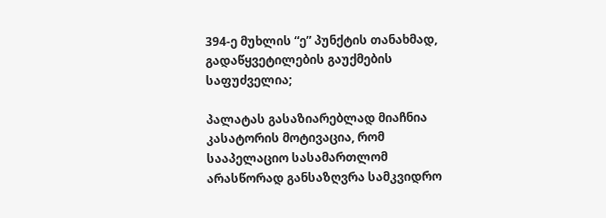394-ე მუხლის “ე” პუნქტის თანახმად, გადაწყვეტილების გაუქმების საფუძველია;

პალატას გასაზიარებლად მიაჩნია კასატორის მოტივაცია, რომ სააპელაციო სასამართლომ არასწორად განსაზღვრა სამკვიდრო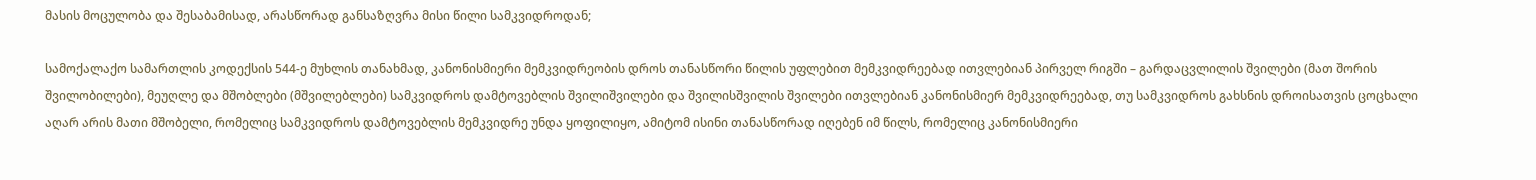მასის მოცულობა და შესაბამისად, არასწორად განსაზღვრა მისი წილი სამკვიდროდან;

სამოქალაქო სამართლის კოდექსის 544-ე მუხლის თანახმად, კანონისმიერი მემკვიდრეობის დროს თანასწორი წილის უფლებით მემკვიდრეებად ითვლებიან პირველ რიგში – გარდაცვლილის შვილები (მათ შორის შვილობილები), მეუღლე და მშობლები (მშვილებლები) სამკვიდროს დამტოვებლის შვილიშვილები და შვილისშვილის შვილები ითვლებიან კანონისმიერ მემკვიდრეებად, თუ სამკვიდროს გახსნის დროისათვის ცოცხალი აღარ არის მათი მშობელი, რომელიც სამკვიდროს დამტოვებლის მემკვიდრე უნდა ყოფილიყო, ამიტომ ისინი თანასწორად იღებენ იმ წილს, რომელიც კანონისმიერი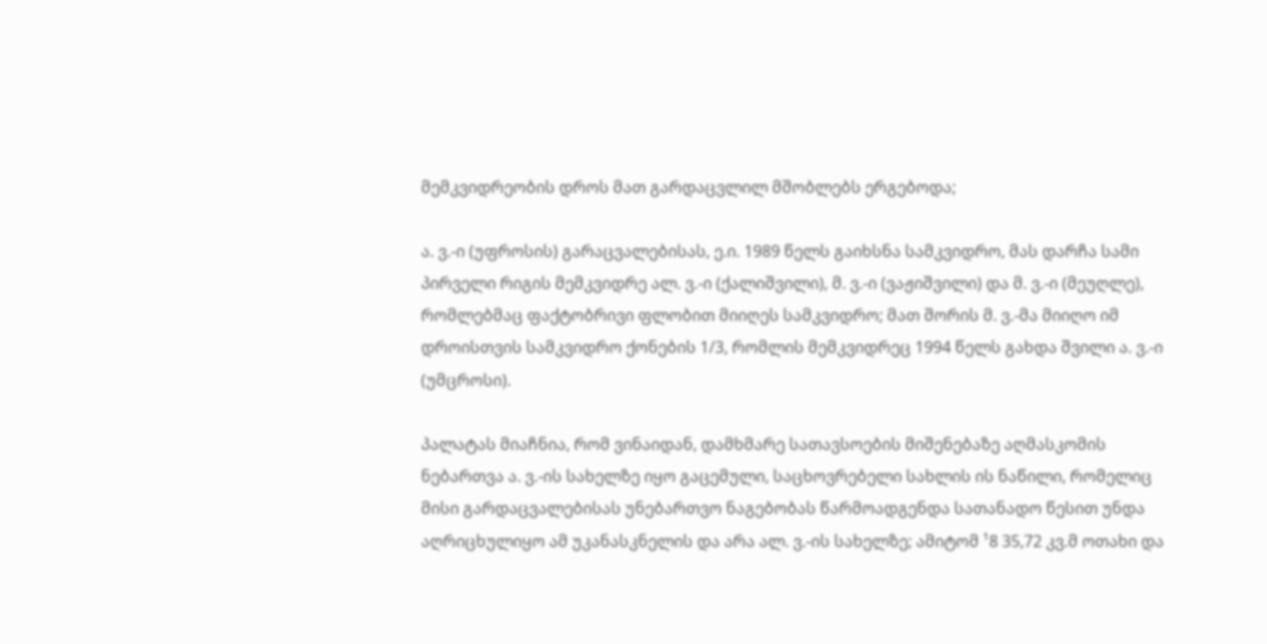მემკვიდრეობის დროს მათ გარდაცვლილ მშობლებს ერგებოდა;

ა. ვ.-ი (უფროსის) გარაცვალებისას, ე.ი. 1989 წელს გაიხსნა სამკვიდრო, მას დარჩა სამი პირველი რიგის მემკვიდრე ალ. ვ.-ი (ქალიშვილი), მ. ვ.-ი (ვაჟიშვილი) და მ. ვ.-ი (მეუღლე), რომლებმაც ფაქტობრივი ფლობით მიიღეს სამკვიდრო; მათ შორის მ. ვ.-მა მიიღო იმ დროისთვის სამკვიდრო ქონების 1/3, რომლის მემკვიდრეც 1994 წელს გახდა შვილი ა. ვ.-ი (უმცროსი).

პალატას მიაჩნია, რომ ვინაიდან, დამხმარე სათავსოების მიშენებაზე აღმასკომის ნებართვა ა. ვ.-ის სახელზე იყო გაცემული, საცხოვრებელი სახლის ის ნაწილი, რომელიც მისი გარდაცვალებისას უნებართვო ნაგებობას წარმოადგენდა სათანადო წესით უნდა აღრიცხულიყო ამ უკანასკნელის და არა ალ. ვ.-ის სახელზე; ამიტომ ¹8 35,72 კვ.მ ოთახი და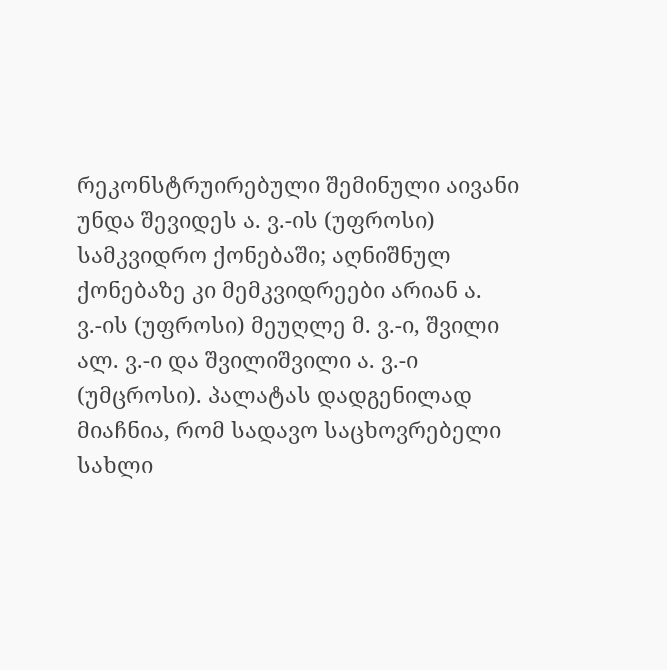რეკონსტრუირებული შემინული აივანი უნდა შევიდეს ა. ვ.-ის (უფროსი) სამკვიდრო ქონებაში; აღნიშნულ ქონებაზე კი მემკვიდრეები არიან ა. ვ.-ის (უფროსი) მეუღლე მ. ვ.-ი, შვილი ალ. ვ.-ი და შვილიშვილი ა. ვ.-ი (უმცროსი). პალატას დადგენილად მიაჩნია, რომ სადავო საცხოვრებელი სახლი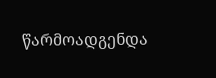წარმოადგენდა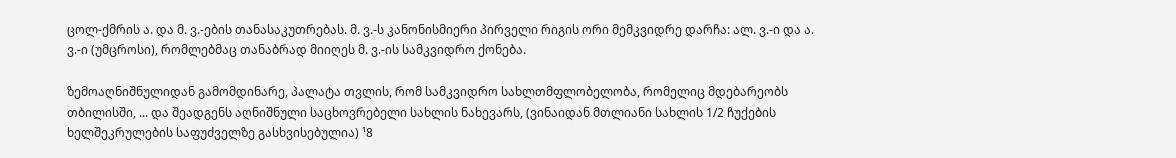ცოლ-ქმრის ა. და მ. ვ.-ების თანასაკუთრებას. მ. ვ.-ს კანონისმიერი პირველი რიგის ორი მემკვიდრე დარჩა: ალ. ვ.-ი და ა. ვ.-ი (უმცროსი), რომლებმაც თანაბრად მიიღეს მ. ვ.-ის სამკვიდრო ქონება.

ზემოაღნიშნულიდან გამომდინარე, პალატა თვლის, რომ სამკვიდრო სახლთმფლობელობა, რომელიც მდებარეობს თბილისში, ... და შეადგენს აღნიშნული საცხოვრებელი სახლის ნახევარს, (ვინაიდან მთლიანი სახლის 1/2 ჩუქების ხელშეკრულების საფუძველზე გასხვისებულია) ¹8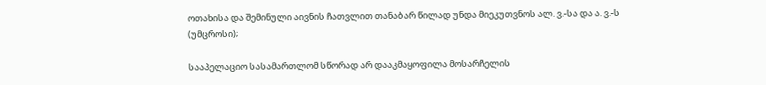ოთახისა და შემინული აივნის ჩათვლით თანაბარ წილად უნდა მიეკუთვნოს ალ. ვ.-სა და ა. ვ.-ს (უმცროსი);

სააპელაციო სასამართლომ სწორად არ დააკმაყოფილა მოსარჩელის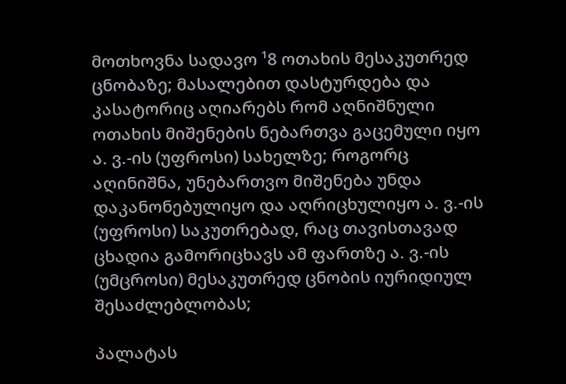მოთხოვნა სადავო ¹8 ოთახის მესაკუთრედ ცნობაზე; მასალებით დასტურდება და კასატორიც აღიარებს რომ აღნიშნული ოთახის მიშენების ნებართვა გაცემული იყო ა. ვ.-ის (უფროსი) სახელზე; როგორც აღინიშნა, უნებართვო მიშენება უნდა დაკანონებულიყო და აღრიცხულიყო ა. ვ.-ის (უფროსი) საკუთრებად, რაც თავისთავად ცხადია გამორიცხავს ამ ფართზე ა. ვ.-ის (უმცროსი) მესაკუთრედ ცნობის იურიდიულ შესაძლებლობას;

პალატას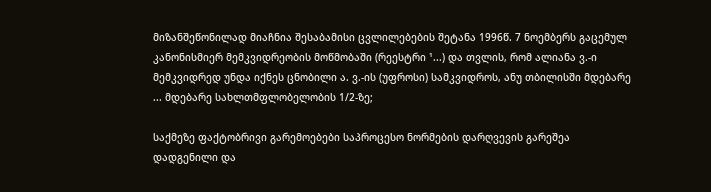მიზანშეწონილად მიაჩნია შესაბამისი ცვლილებების შეტანა 1996წ. 7 ნოემბერს გაცემულ კანონისმიერ მემკვიდრეობის მოწმობაში (რეესტრი ¹...) და თვლის, რომ ალიანა ვ.-ი მემკვიდრედ უნდა იქნეს ცნობილი ა. ვ.-ის (უფროსი) სამკვიდროს, ანუ თბილისში მდებარე ... მდებარე სახლთმფლობელობის 1/2-ზე;

საქმეზე ფაქტობრივი გარემოებები საპროცესო ნორმების დარღვევის გარეშეა დადგენილი და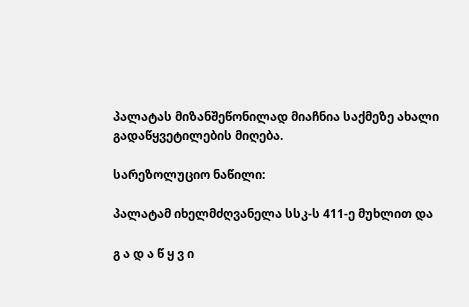პალატას მიზანშეწონილად მიაჩნია საქმეზე ახალი გადაწყვეტილების მიღება.

სარეზოლუციო ნაწილი:

პალატამ იხელმძღვანელა სსკ-ს 411-ე მუხლით და

გ ა დ ა წ ყ ვ ი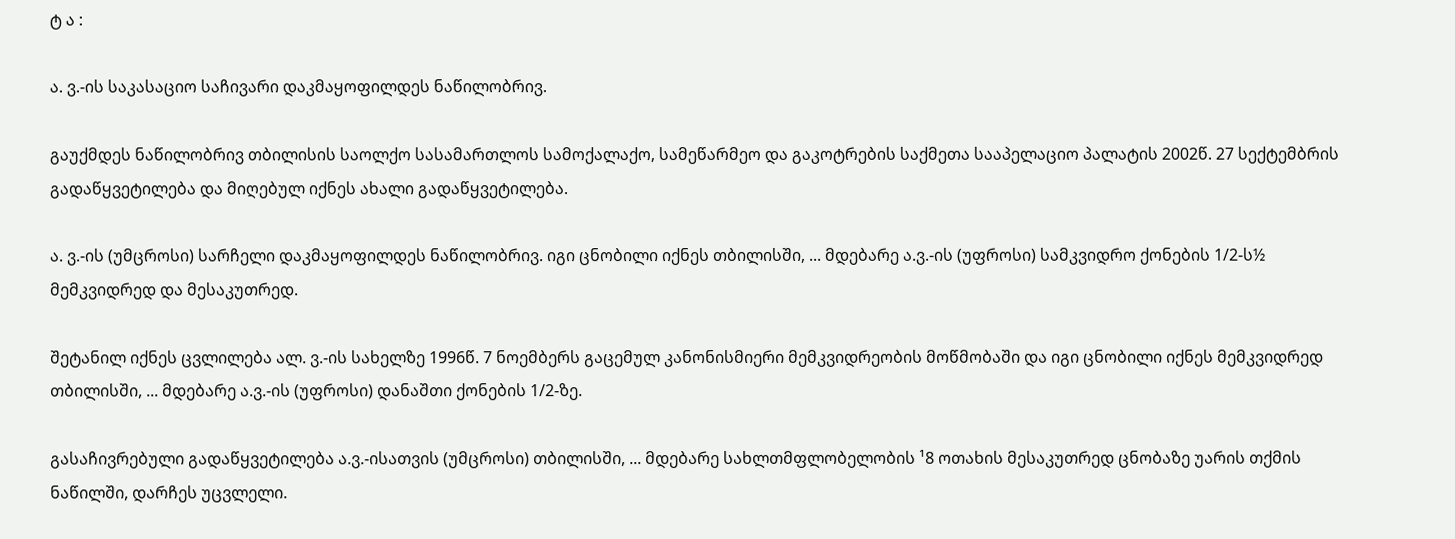ტ ა :

ა. ვ.-ის საკასაციო საჩივარი დაკმაყოფილდეს ნაწილობრივ.

გაუქმდეს ნაწილობრივ თბილისის საოლქო სასამართლოს სამოქალაქო, სამეწარმეო და გაკოტრების საქმეთა სააპელაციო პალატის 2002წ. 27 სექტემბრის გადაწყვეტილება და მიღებულ იქნეს ახალი გადაწყვეტილება.

ა. ვ.-ის (უმცროსი) სარჩელი დაკმაყოფილდეს ნაწილობრივ. იგი ცნობილი იქნეს თბილისში, ... მდებარე ა.ვ.-ის (უფროსი) სამკვიდრო ქონების 1/2-ს½ მემკვიდრედ და მესაკუთრედ.

შეტანილ იქნეს ცვლილება ალ. ვ.-ის სახელზე 1996წ. 7 ნოემბერს გაცემულ კანონისმიერი მემკვიდრეობის მოწმობაში და იგი ცნობილი იქნეს მემკვიდრედ თბილისში, ... მდებარე ა.ვ.-ის (უფროსი) დანაშთი ქონების 1/2-ზე.

გასაჩივრებული გადაწყვეტილება ა.ვ.-ისათვის (უმცროსი) თბილისში, ... მდებარე სახლთმფლობელობის ¹8 ოთახის მესაკუთრედ ცნობაზე უარის თქმის ნაწილში, დარჩეს უცვლელი.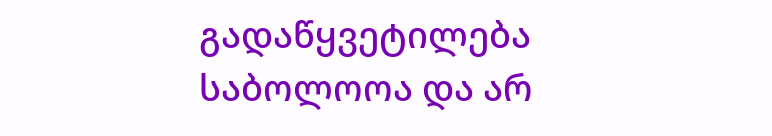გადაწყვეტილება საბოლოოა და არ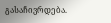გასაჩივრდება.